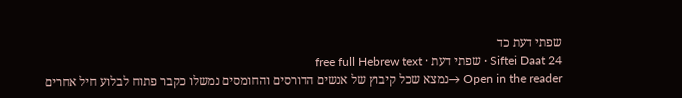שפתי דעת כד
Siftei Daat 24 · שפתי דעת · free full Hebrew text
Open in the reader →נמצא שכל קיבוץ של אנשים הדורסים והחומסים נמשלו כקבר פתוח לבלוע חיל אחרים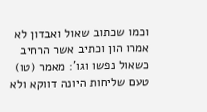וכמו שכתוב שאול ואבדון לא אמרו הון וכתיב אשר הרחיב כשאול נפשו וגו': מאמר (טו) טעם שליחות היונה דווקא ולא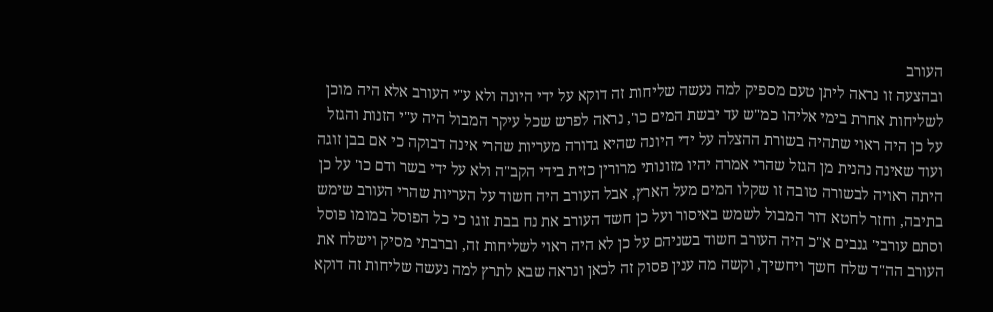העורב
ובהצעה זו נראה ליתן טעם מספיק למה נעשה שליחות זה דוקא על ידי היונה ולא ע"י העורב אלא היה מוכן לשליחות אחרת בימי אליהו כמ"ש עד יבשת המים כו', נראה לפרש שכל עיקר המבול היה ע"י הזנות והגזל על כן היה ראוי שתהיה בשורת ההצלה על ידי היונה שהיא גדורה מעריות שהרי אינה דבוקה כי אם בבן זוגה ועוד שאינה נהנית מן הגזל שהרי אמרה יהיו מזונותי מרורין כזית בידי הקב"ה ולא על ידי בשר ודם כו' על כן היתה ראויה לבשורה טובה זו שקלו המים מעל הארץ, אבל העורב היה חשוד על העריות שהרי העורב שימש בתיבה, וחזר לחטא דור המבול לשמש באיסור ועל כן חשד העורב את נח בבת זוגו כי כל הפוסל במומו פוסל וסתם עורבי' גנבים א"כ היה העורב חשוד בשניהם על כן לא היה ראוי לשליחות זה, וברבתי מסיק וישלח את העורב הה"ד שלח חשך ויחשיך, וקשה מה ענין פסוק זה לכאן ונראה שבא לתרץ למה נעשה שליחות זה דוקא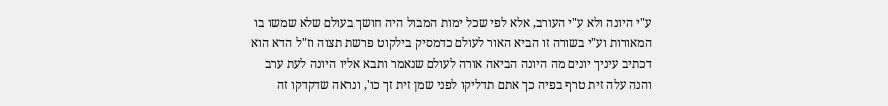ע"י היונה ולא ע"י העורב, אלא לפי שכל ימות המבול היה חושך בעולם שלא שמשו בו המאורות וע"י בשורה זו הביא האור לעולם כדמסיק בילקוט פרשת תצוה וז"ל הדא הוא דכתיב עיניך יונים מה היונה הביאה אורה לעולם שנאמר ותבא אליו היונה לעת ערב והנה עלה זית טרף בפיה כך אתם תדליקו לפני שמן זית זך כו', ונראה שדקדקו זה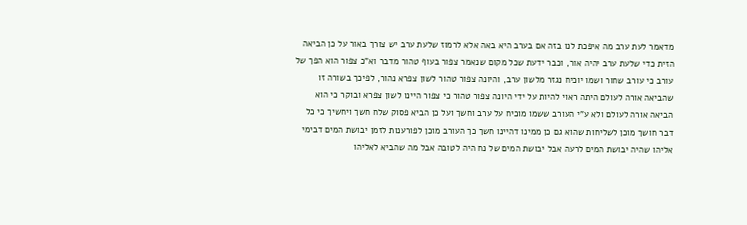מדאמר לעת ערב מה איפכת לנו בזה אם בערב היא באה אלא לרמוז שלעת ערב יש צורך באור על כן הביאה הזית כדי שלעת ערב יהיה אור, וכבר ידעת שכל מקום שנאמר צפור בעוף טהור מדבר וא"כ צפור הוא הפך של עורב כי עורב שחור ושמו יוכיח נגזר מלשון ערב, והיונה צפור טהור לשון צפרא נהור, לפיכך בשורה זו שהביאה אורה לעולם היתה ראוי להיות על ידי היונה צפור טהור כי צפור היינו לשון צפרא ובוקר כי הוא הביאה אורה לעולם ולא ע"י העורב ששמו מוכיח על ערב וחשך ועל כן הביא פסוק שלח חשך ויחשיך כי כל דבר חושך מוכן לשליחות שהוא גם כן ממינו דהיינו חשך כך העורב מוכן לפורענות לזמן יבושת המים דבימי אליהו שהיה יבושת המים לרעה אבל יבושת המים של נח היה לטובה אבל מה שהביא לאליהו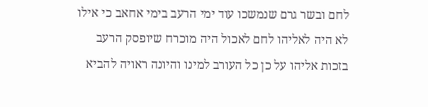לחם ובשר גרם שנמשכו עוד ימי הרעב בימי אחאב כי אילו לא היה לאליהו לחם לאכול היה מוכרח שיופסק הרעב בזכות אליהו על כן כל העורב למינו והיונה ראויה להביא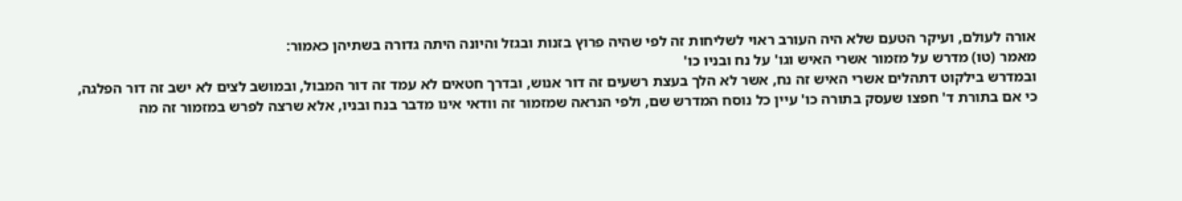אורה לעולם, ועיקר הטעם שלא היה העורב ראוי לשליחות זה לפי שהיה פרוץ בזנות ובגזל והיונה היתה גדורה בשתיהן כאמור:
מאמר (טו) מדרש על מזמור אשרי האיש וגו' על נח ובניו כו'
ובמדרש בילקוט דתהלים אשרי האיש זה נח, אשר לא הלך בעצת רשעים זה דור אנוש, ובדרך חטאים לא עמד זה דור המבול, ובמושב לצים לא ישב זה דור הפלגה, כי אם בתורת ד' חפצו שעסק בתורה כו' עיין כל נוסח המדרש שם, ולפי הנראה שמזמור זה וודאי אינו מדבר בנח ובניו, אלא שרצה לפרש במזמור זה מה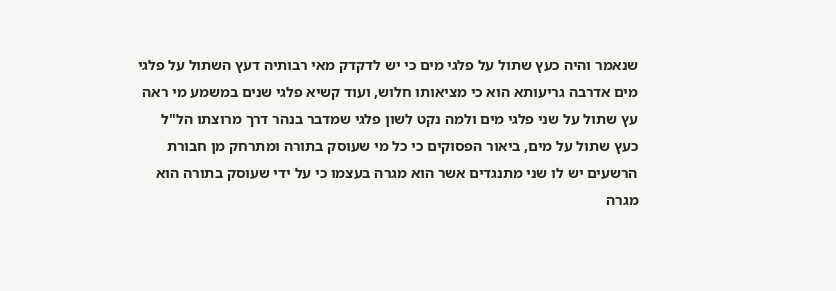שנאמר והיה כעץ שתול על פלגי מים כי יש לדקדק מאי רבותיה דעץ השתול על פלגי מים אדרבה גריעותא הוא כי מציאותו חלוש, ועוד קשיא פלגי שנים במשמע מי ראה עץ שתול על שני פלגי מים ולמה נקט לשון פלגי שמדבר בנהר דרך מרוצתו הל"ל כעץ שתול על מים, ביאור הפסוקים כי כל מי שעוסק בתורה ומתרחק מן חבורת הרשעים יש לו שני מתנגדים אשר הוא מגרה בעצמו כי על ידי שעוסק בתורה הוא מגרה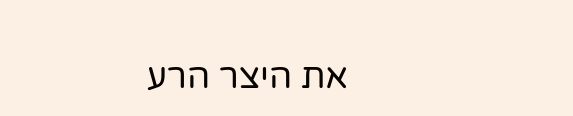את היצר הרע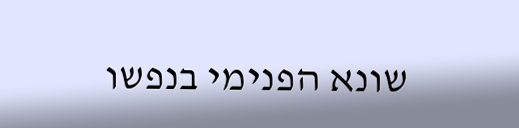שונא הפנימי בנפשו